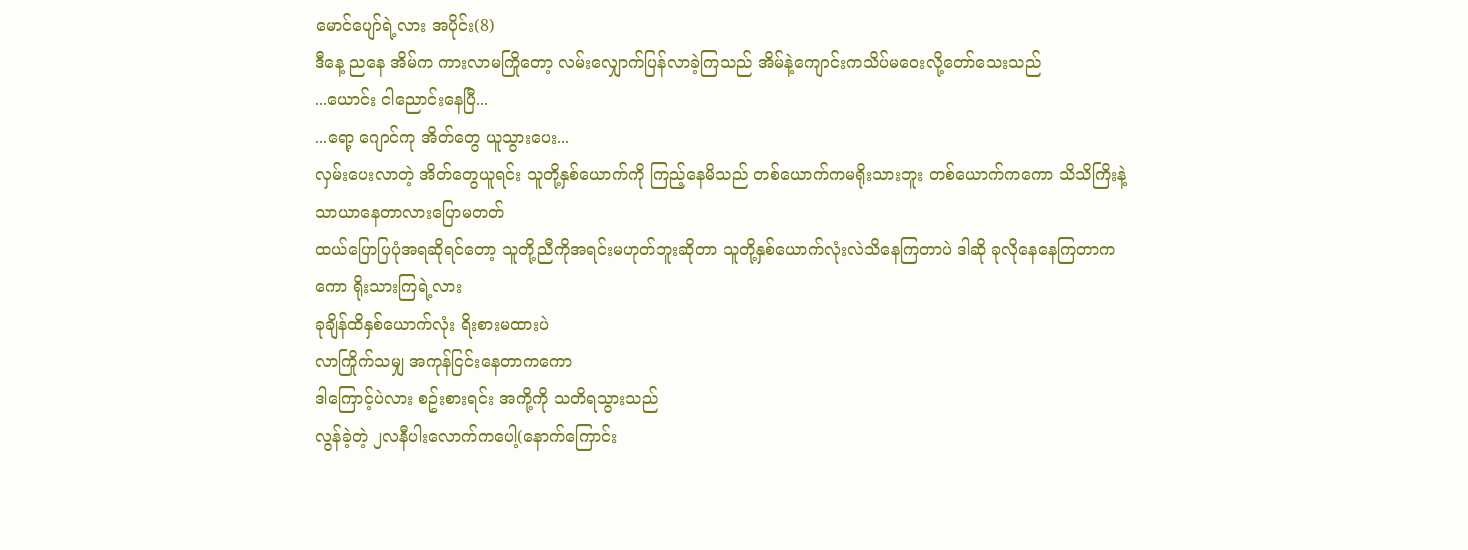မောင်ပျော်ရဲ့လား အပိုင်း(8)
ဒီနေ့ ညနေ အိမ်က ကားလာမကြိုတော့ လမ်းလျှောက်ပြန်လာခဲ့ကြသည် အိမ်နဲ့ကျောင်းကသိပ်မဝေးလို့တော်သေးသည်
...ယောင်း ငါညောင်းနေပြီ...
...ရော့ ဂျောင်ကု အိတ်တွေ ယူသွားပေး...
လှမ်းပေးလာတဲ့ အိတ်တွေယူရင်း သူတို့နှစ်ယောက်ကို ကြည့်နေမိသည် တစ်ယောက်ကမရိုးသားဘူး တစ်ယောက်ကကော သိသိကြိးနဲ့ သာယာနေတာလားပြောမတတ်
ထယ်ပြောပြပုံအရဆိုရင်တော့ သူတို့ညီကိုအရင်းမဟုတ်ဘူးဆိုတာ သူတို့နှစ်ယောက်လုံးလဲသိနေကြတာပဲ ဒါဆို ခုလိုနေနေကြတာကကော ရိုးသားကြရဲ့လား
ခုချိန်ထိနှစ်ယောက်လုံး ရိးစားမထားပဲ
လာကြိုက်သမျှ အကုန်ငြင်းနေတာကကော
ဒါကြောင့်ပဲလား စဥ်းစားရင်း အကို့ကို သတိရသွားသည်
လွန်ခဲ့တဲ့ ၂လနီပါးလောက်ကပေါ့(နောက်ကြောင်း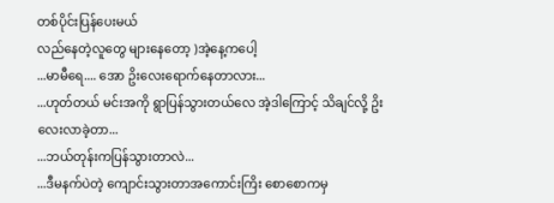တစ်ပိုင်းပြန်ပေးမယ်
လည်နေတဲ့လူတွေ များနေတော့ )အဲ့နေ့ကပေါ့
...မာမီရေ.... အော ဥိးလေးရောက်နေတာလား...
...ဟုတ်တယ် မင်းအကို ရွာပြန်သွားတယ်လေ အဲ့ဒါကြောင့် သိချင်လို့ ဥိးလေးလာခဲ့တာ...
...ဘယ်တုန်းကပြန်သွားတာလဲ...
...ဒီမနက်ပဲတဲ့ ကျောင်းသွားတာအကောင်းကြိး စောစောကမှ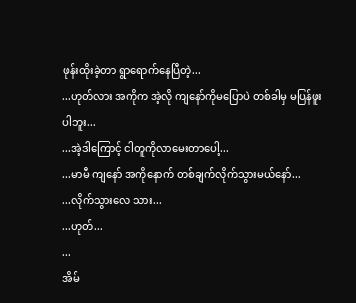ဖုန်းထိုးခဲ့တာ ရွာရောက်နေပြီတဲ့...
...ဟုတ်လား အကိုက အဲ့လို ကျနော်ကိုမပြောပဲ တစ်ခါမှ မပြန်ဖူးပါဘူး...
...အဲ့ဒါကြောင့် ငါတူကိုလာမေးတာပေါ့...
...မာမီ ကျနော် အကိုနောက် တစ်ချက်လိုက်သွားမယ်နော်...
...လိုက်သွားလေ သား...
...ဟုတ်...
...
အိမ်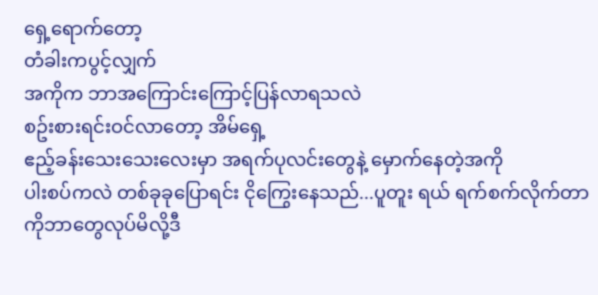ရှေ့ရောက်တော့
တံခါးကပွင့်လျှက်
အကိုက ဘာအကြောင်းကြောင့်ပြန်လာရသလဲ
စဥ်းစားရင်းဝင်လာတော့ အိမ်ရှေ့
ဧည့်ခန်းသေးသေးလေးမှာ အရက်ပုလင်းတွေနဲ့ မှောက်နေတဲ့အကို
ပါးစပ်ကလဲ တစ်ခုခုပြောရင်း ငိုကြွေးနေသည်...ပူတူး ရယ် ရက်စက်လိုက်တာ ကိုဘာတွေလုပ်မိလို့ဒီ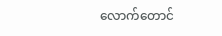လောက်တောင်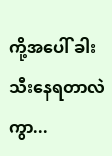ကို့အပေါ် ခါးသီးနေရတာလဲကွာ...